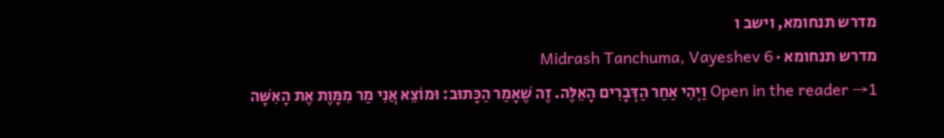מדרש תנחומא, וישב ו
מדרש תנחומא · Midrash Tanchuma, Vayeshev 6
Open in the reader →1 וַיְהִי אַחַר הַדְּבָרִים הָאֵלֶּה. זֶה שֶׁאָמַר הַכָּתוּב: וּמוֹצֵא אֲנִי מַר מִמָּוֶת אֶת הָאִשָּׁה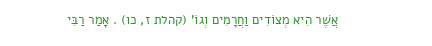אֲשֶׁר הִיא מְצוֹדִים וַחֲרָמִים וְגוֹ' (קהלת ז, כו) . אָמַר רַבִּי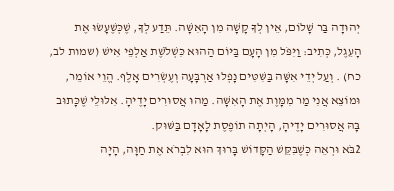יְהוּדָה בַּר שָׁלוֹם, אֵין לְךָ קָשָׁה מִן הָאִשָּׁה. תֵּדַע לְךָ, שֶׁכְּשֶׁעָשׂוּ אֶת הָעֵגֶל, כְּתִיב: וַיִּפֹּל מִן הָעָם בַּיּוֹם הַהוּא כִּשְׁלֹשֶׁת אַלְפֵי אִישׁ (שמות לב, כח) . וְעַל יְדֵי אִשָּׁה בַּשִּׁטִּים נָפְלוּ אַרְבָּעָה וְעֶשְׂרִים אָלֶף. הֱוֵי אוֹמֵר, וּמוֹצֵא אֲנִי מַר מִמָּוֶת אֶת הָאִשָּׁה. מַהוּ אֲסוּרִים יָדֶיהָ. אִלּוּלֵי שֶׁכָּתוּב בָּהּ אֲסוּרִים יָדֶיהָ, הָיְתָה תוֹפֶסֶת לָאָדָם בַּשּׁוּק.
2בֹּא וּרְאֵה כְּשֶׁבִּקֵּשׁ הַקָּדוֹשׁ בָּרוּךְ הוּא לִבְרֹא אֶת חַוָּה, הָיָה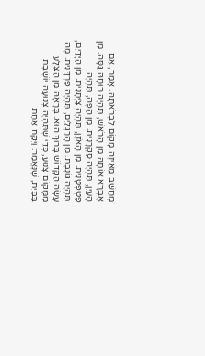מְחַשֵּׁב מֵאֵיזֶה מָקוֹם לִבְרֹאתָהּ. אָמַר, אִם אֶבְרָא אוֹתָהּ מִן הָרֹאשׁ, תִּהְיֶה רוּחָהּ גַּסָּה. מִן הָעַיִן, תִּהְיֶה סַקְרָנִית. מִן הַפֶּה, תִּהְיֶה פַּטְפְּטָנִית. מִן הָאֹזֶן, תִּהְיֶה צַיְּתָנִית. מִן הַיָּדַיִם, תִּהְיֶה גּוֹנֶבֶת. מִן הָרַגְלַיִם, תִּהְיֶה פַּרְדָּנִית. מֶה עָשָׂה הַקָּדוֹשׁ בָּרוּךְ הוּא. בְּרָאָהּ מִן הַצֵּלָע מִמָּקוֹם צָנוּעַ, כְּדֵי שֶׁתִּהְיֶה צְנוּעָה יוֹשֶׁבֶת בַּבַּיִת, שֶׁנֶּאֱמַר: וַיִּקַּח אַחַת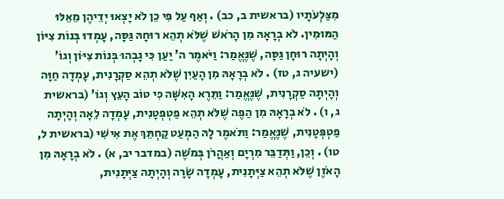מִצַּלְעֹתָיו (בראשית ב, כב) . וְאַף עַל פִּי כֵן לֹא יָצְאוּ יְדֵיהֶן מֵאֵלּוּ הַמּוּמִין. לֹא בְרָאָהּ מִן הָרֹאשׁ שֶׁלֹּא תְהֵא רוּחָהּ גַּסָּה, עָמְדוּ בְּנוֹת צִיּוֹן וְהָיְתָה רוּחָן גַּסָּה, שֶׁנֶּאֱמַר: וַיֹּאמֶר ה' יַעַן כִּי גָבְהוּ בְּנוֹת צִיּוֹן וְגוֹ' (ישעיה ג, טז) . לֹא בְרָאָהּ מִן הָעַיִן שֶׁלֹּא תְהֵא סַקְרָנִית, עָמְדָה חַוָּה וְהָיְתָה סַקְרָנִית, שֶׁנֶּאֱמַר: וַתֵּרֶא הָאִשָּׁה כִּי טוֹב הָעֵץ וְגוֹ' (בראשית ג, ו) . לֹא בְרָאָהּ מִן הַפֶּה שֶׁלֹּא תְהֵא פַטְפְּטָנִית, עָמְדָה לֵאָה וְהָיְתָה פַטְפְּטָנִית, שֶׁנֶּאֱמַר: וַתֹּאמֶר לָהּ הַמְעַט קַחְתֵּךְ אֶת אִישִׁי (בראשית ל, טו) . וְכֵן, וַתְּדַבֵּר מִרְיָם וְאַהֲרֹן בְּמֹשֶׁה (במדבר יב, א) . לֹא בְרָאָהּ מִן הָאֹזֶן שֶׁלֹּא תְהֵא צַיְּתָנִית, עָמְדָה שָׂרָה וְהָיְתָה צַיְּתָנִית,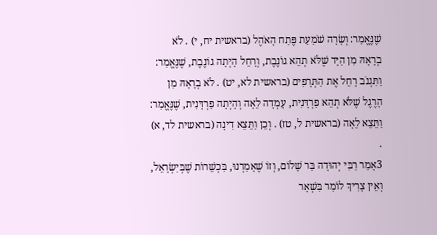שֶׁנֶּאֱמַר: וְשָׂרָה שֹׁמַעַת פֶּתַח הָאֹהֶל (בראשית יח, י) . לֹא בְרָאָהּ מִן הַיָּד שֶׁלֹּא תְהֵא גוֹנֶבֶת, וְרָחֵל הָיְתָה גוֹנֶבֶת, שֶׁנֶּאֱמַר: וַתִּגְנֹב רָחֵל אֶת הַתְּרָפִים (בראשית לא, יט) . לֹא בְרָאָהּ מִן הָרֶגֶל שֶׁלֹּא תְהֵא פַרְדָּנִית, עָמְדָה לֵאָה וְהָיְתָה פַרְדָּנִית, שֶׁנֶּאֱמַר: וַתֵּצֵא לֵאָה (בראשית ל, טז) . וְכֵן וַתֵּצֵא דִינָה (בראשית לד, א) .
3אָמַר רַבִּי יְהוּדָה בַּר שָׁלוֹם, וְזוֹ שֶׁאָמַרְנוּ, בִּכְשֵׁרוֹת שֶׁבְּיִשְׂרָאֵל, וְאֵין צָרִיךְ לוֹמַר בִּשְׁאָר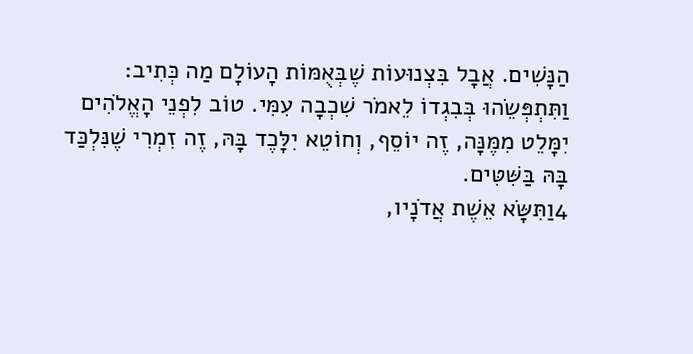הַנָּשִׁים. אֲבָל בִּצְנוּעוֹת שֶׁבְּאֻמּוֹת הָעוֹלָם מַה כְּתִיב: וַתִּתְפְּשֵׂהוּ בְּבִגְדוֹ לֵאמֹר שִׁכְבָה עִמִּי. טוֹב לִפְנֵי הָאֱלֹהִים יִמָּלֵט מִמֶּנָּה, זֶה יוֹסֵף, וְחוֹטֵא יִלָּכֶד בָּהּ, זֶה זִמְרִי שֶׁנִּלְכַּד בָּהּ בַּשִּׁטִּים.
4וַתִּשָּׂא אֵשֶׁת אֲדֹנָיו,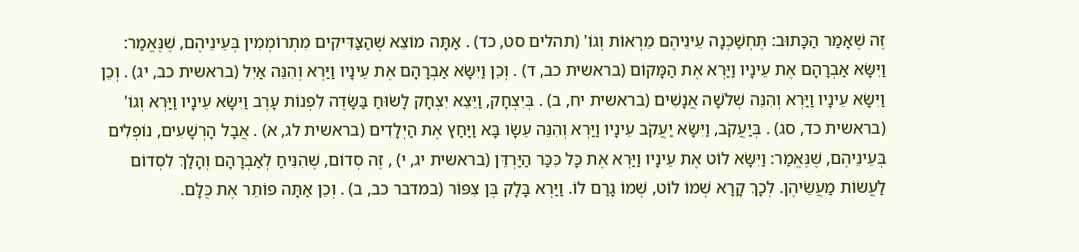זֶה שֶׁאָמַר הַכָּתוּב: תֶּחְשַׁכְנָה עֵינֵיהֶם מֵרְאוֹת וְגוֹ' (תהלים סט, כד) . אַתָּה מוֹצֵא שֶׁהַצַּדִּיקִים מִתְרוֹמְמִין בְּעֵינֵיהֶם, שֶׁנֶּאֱמַר: וַיִּשָּׂא אַבְרָהָם אֶת עֵינָיו וַיַּרְא אֶת הַמָּקוֹם (בראשית כב, ד) . וְכֵן וַיִּשָּׂא אַבְרָהָם אֶת עֵינָיו וַיַּרְא וְהִנֵּה אַיִל (בראשית כב, יג) . וְכֵן וַיִּשָּׂא עֵינָיו וַיַּרְא וְהִנֵּה שְׁלֹשָׁה אֲנָשִׁים (בראשית יח, ב) . בְּיִצְחָק, וַיֵּצֵא יִצְחָק לָשׂוּחַ בַּשָּׂדֶה לִפְנוֹת עָרֶב וַיִּשָּׂא עֵינָיו וַיַּרְא וְגוֹ' (בראשית כד, סג) . בְּיַעֲקֹב, וַיִּשָּׂא יַעֲקֹב עֵינָיו וַיַּרְא וְהִנֵּה עֵשָׂו בָּא וַיַּחַץ אֶת הַיְלָדִים (בראשית לג, א) . אֲבָל הָרְשָׁעִים, נוֹפְלִים בְּעֵינֵיהֶם, שֶׁנֶּאֱמַר: וַיִּשָּׂא לוֹט אֶת עֵינָיו וַיַּרְא אֶת כָּל כִּכַּר הַיַּרְדֵּן (בראשית יג, י) , זֶה סְדוֹם, שֶׁהִנִּיחַ לְאַבְרָהָם וְהָלַךְ לִסְדוֹם לַעֲשׂוֹת מַעֲשֵׂיהֶן. לְכָךְ קָרָא שְׁמוֹ לוֹט, שְׁמוֹ גָרַם לוֹ. וַיַּרְא בָּלָק בֶּן צִפּוֹר (במדבר כב, ב) . וְכֵן אַתָּה פוֹתֵר אֶת כֻּלָּם.